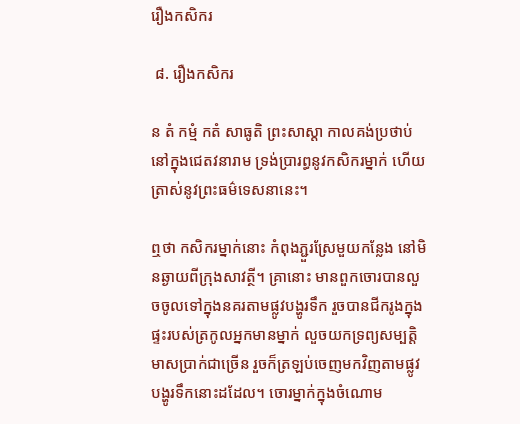រឿងកសិករ

 ៨. រឿងកសិករ

ន តំ កម្មំ កតំ សាធូតិ ព្រះសាស្តា កាលគង់ប្រថាប់នៅក្នុងជេតវនារាម ទ្រង់ប្រារព្ធនូវកសិករម្នាក់ ហើយត្រាស់នូវព្រះធម៌ទេសនានេះ។

ឮថា កសិករម្នាក់នោះ កំពុងភ្ជួរស្រែមួយកន្លែង នៅមិនឆ្ងាយពីក្រុងសាវត្ថី។ គ្រានោះ មានពួកចោរបានលួចចូលទៅក្នុងនគរតាមផ្លូវបង្ហូរទឹក រួចបានជីករូងក្នុងផ្ទះរបស់ត្រកូលអ្នកមានម្នាក់ លួចយកទ្រព្យសម្បត្តិមាសប្រាក់ជាច្រើន រួចក៏ត្រឡប់ចេញមកវិញតាមផ្លូវបង្ហូរទឹកនោះដដែល។ ចោរម្នាក់ក្នុងចំណោម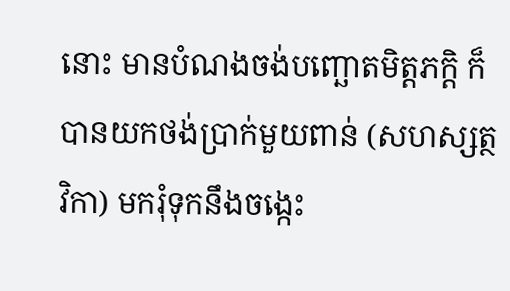នោះ មានបំណងចង់បញ្ឆោតមិត្តភក្តិ ក៏បានយកថង់ប្រាក់មួយពាន់ (សហស្សត្ថវិកា) មករុំទុកនឹងចង្កេះ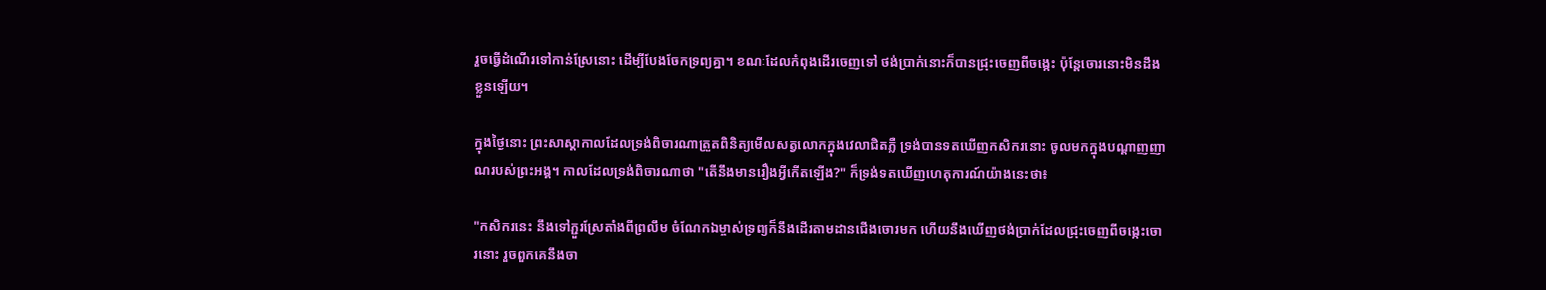រួចធ្វើដំណើរទៅកាន់ស្រែនោះ ដើម្បីបែងចែកទ្រព្យគ្នា។ ខណៈដែលកំពុងដើរចេញទៅ ថង់ប្រាក់នោះក៏បានជ្រុះចេញពីចង្កេះ ប៉ុន្តែចោរនោះមិនដឹងខ្លួនឡើយ។

ក្នុងថ្ងៃនោះ ព្រះសាស្តាកាលដែលទ្រង់ពិចារណាត្រួតពិនិត្យមើលសត្វលោកក្នុងវេលាជិតភ្លឺ ទ្រង់បានទតឃើញកសិករនោះ ចូលមកក្នុងបណ្ដាញញាណរបស់ព្រះអង្គ។ កាលដែលទ្រង់ពិចារណាថា "តើនឹងមានរឿងអ្វីកើតឡើង?" ក៏ទ្រង់ទតឃើញហេតុការណ៍យ៉ាងនេះថា៖

"កសិករនេះ នឹងទៅភ្ជួរស្រែតាំងពីព្រលឹម ចំណែកឯម្ចាស់ទ្រព្យក៏នឹងដើរតាមដានជើងចោរមក ហើយនឹងឃើញថង់ប្រាក់ដែលជ្រុះចេញពីចង្កេះចោរនោះ រួចពួកគេនឹងចា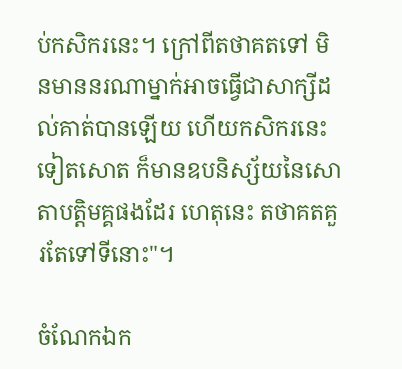ប់កសិករនេះ។ ក្រៅពីតថាគតទៅ មិនមាននរណាម្នាក់អាចធ្វើជាសាក្សីដល់គាត់បានឡើយ ហើយកសិករនេះទៀតសោត ក៏មានឧបនិស្ស័យនៃសោតាបត្តិមគ្គផងដែរ ហេតុនេះ តថាគតគួរតែទៅទីនោះ"។

ចំណែកឯក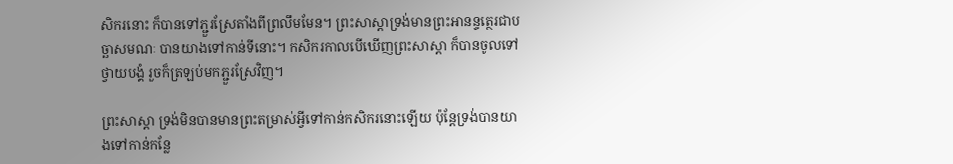សិករនោះ ក៏បានទៅភ្ជួរស្រែតាំងពីព្រលឹមមែន។ ព្រះសាស្តាទ្រង់មានព្រះអានន្ទត្ថេរជាបច្ឆាសមណៈ បានយាងទៅកាន់ទីនោះ។ កសិករកាលបើឃើញព្រះសាស្តា ក៏បានចូលទៅថ្វាយបង្គំ រួចក៏ត្រឡប់មកភ្ជួរស្រែវិញ។

ព្រះសាស្តា ទ្រង់មិនបានមានព្រះតម្រាស់អ្វីទៅកាន់កសិករនោះឡើយ ប៉ុន្តែទ្រង់បានយាងទៅកាន់កន្លែ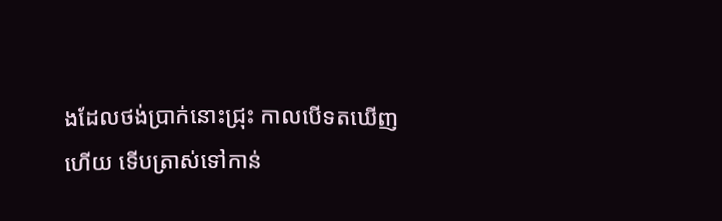ងដែលថង់ប្រាក់នោះជ្រុះ កាលបើទតឃើញហើយ ទើបត្រាស់ទៅកាន់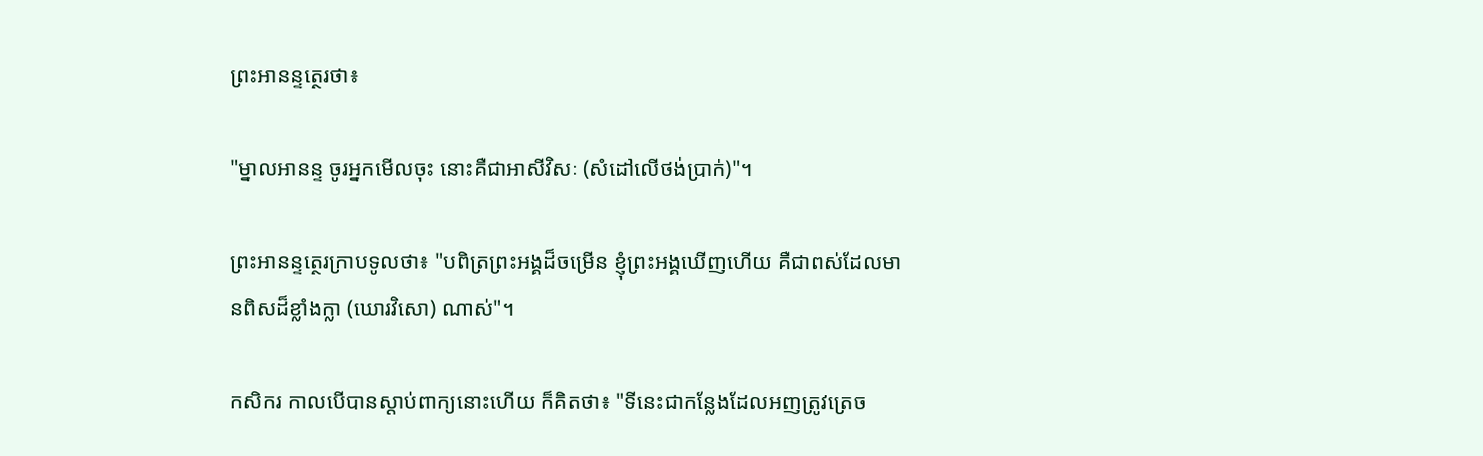ព្រះអានន្ទត្ថេរថា៖

"ម្នាលអានន្ទ ចូរអ្នកមើលចុះ នោះគឺជាអាសីវិសៈ (សំដៅលើថង់ប្រាក់)"។

ព្រះអានន្ទត្ថេរក្រាបទូលថា៖ "បពិត្រព្រះអង្គដ៏ចម្រើន ខ្ញុំព្រះអង្គឃើញហើយ គឺជាពស់ដែលមានពិសដ៏ខ្លាំងក្លា (ឃោរវិសោ) ណាស់"។

កសិករ កាលបើបានស្ដាប់ពាក្យនោះហើយ ក៏គិតថា៖ "ទីនេះជាកន្លែងដែលអញត្រូវត្រេច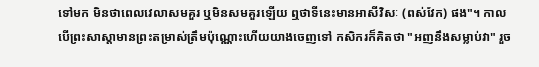ទៅមក មិនថាពេលវេលាសមគួរ ឬមិនសមគួរឡើយ ឮថាទីនេះមានអាសីវិសៈ (ពស់វែក) ផង"។ កាលបើព្រះសាស្តាមានព្រះតម្រាស់ត្រឹមប៉ុណ្ណោះហើយយាងចេញទៅ កសិករក៏គិតថា "អញនឹងសម្លាប់វា" រួច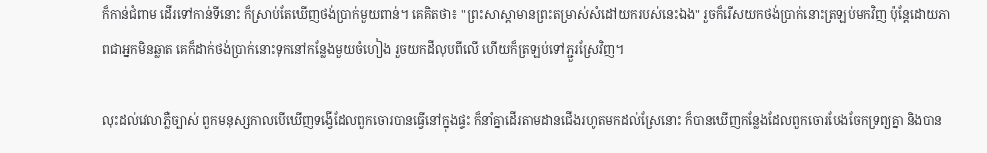ក៏កាន់ជំពាម ដើរទៅកាន់ទីនោះ ក៏ស្រាប់តែឃើញថង់ប្រាក់មួយពាន់។ គេគិតថា៖ "ព្រះសាស្តាមានព្រះតម្រាស់សំដៅយករបស់នេះឯង" រួចក៏រើសយកថង់ប្រាក់នោះត្រឡប់មកវិញ ប៉ុន្តែដោយភាពជាអ្នកមិនឆ្លាត គេក៏ដាក់ថង់ប្រាក់នោះទុកនៅកន្លែងមួយចំហៀង រួចយកដីលុបពីលើ ហើយក៏ត្រឡប់ទៅភ្ជួរស្រែវិញ។

លុះដល់វេលាភ្លឺច្បាស់ ពួកមនុស្សកាលបើឃើញទង្វើដែលពួកចោរបានធ្វើនៅក្នុងផ្ទះ ក៏នាំគ្នាដើរតាមដានជើងរហូតមកដល់ស្រែនោះ ក៏បានឃើញកន្លែងដែលពួកចោរបែងចែកទ្រព្យគ្នា និងបាន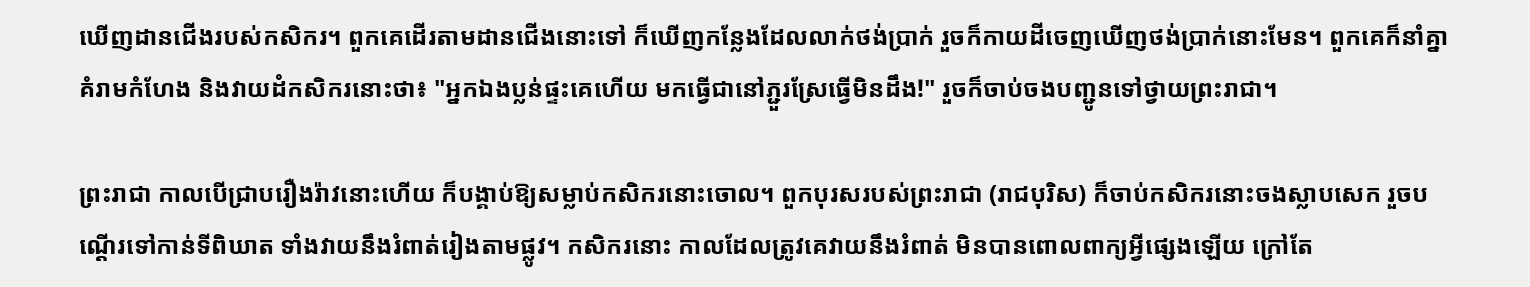ឃើញដានជើងរបស់កសិករ។ ពួកគេដើរតាមដានជើងនោះទៅ ក៏ឃើញកន្លែងដែលលាក់ថង់ប្រាក់ រួចក៏កាយដីចេញឃើញថង់ប្រាក់នោះមែន។ ពួកគេក៏នាំគ្នាគំរាមកំហែង និងវាយដំកសិករនោះថា៖ "អ្នកឯងប្លន់ផ្ទះគេហើយ មកធ្វើជានៅភ្ជួរស្រែធ្វើមិនដឹង!" រួចក៏ចាប់ចងបញ្ជូនទៅថ្វាយព្រះរាជា។

ព្រះរាជា កាលបើជ្រាបរឿងរ៉ាវនោះហើយ ក៏បង្គាប់ឱ្យសម្លាប់កសិករនោះចោល។ ពួកបុរសរបស់ព្រះរាជា (រាជបុរិស) ក៏ចាប់កសិករនោះចងស្លាបសេក រួចបណ្ដើរទៅកាន់ទីពិឃាត ទាំងវាយនឹងរំពាត់រៀងតាមផ្លូវ។ កសិករនោះ កាលដែលត្រូវគេវាយនឹងរំពាត់ មិនបានពោលពាក្យអ្វីផ្សេងឡើយ ក្រៅតែ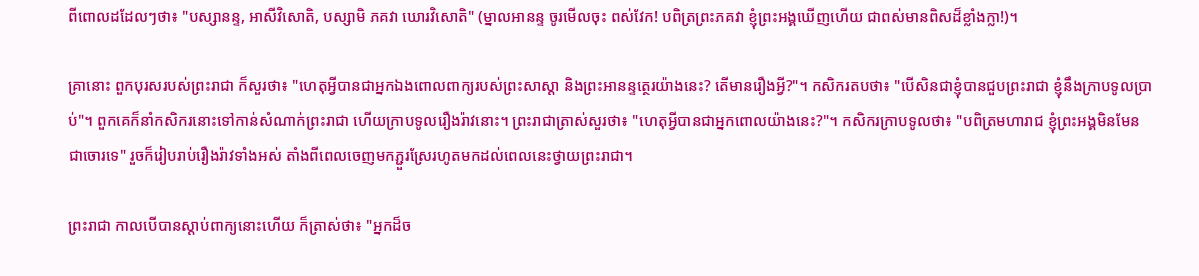ពីពោលដដែលៗថា៖ "បស្សានន្ទ, អាសីវិសោតិ, បស្សាមិ ភគវា ឃោរវិសោតិ" (ម្នាលអានន្ទ ចូរមើលចុះ ពស់វែក! បពិត្រព្រះភគវា ខ្ញុំព្រះអង្គឃើញហើយ ជាពស់មានពិសដ៏ខ្លាំងក្លា!)។

គ្រានោះ ពួកបុរសរបស់ព្រះរាជា ក៏សួរថា៖ "ហេតុអ្វីបានជាអ្នកឯងពោលពាក្យរបស់ព្រះសាស្តា និងព្រះអានន្ទត្ថេរយ៉ាងនេះ? តើមានរឿងអ្វី?"។ កសិករតបថា៖ "បើសិនជាខ្ញុំបានជួបព្រះរាជា ខ្ញុំនឹងក្រាបទូលប្រាប់"។ ពួកគេក៏នាំកសិករនោះទៅកាន់សំណាក់ព្រះរាជា ហើយក្រាបទូលរឿងរ៉ាវនោះ។ ព្រះរាជាត្រាស់សួរថា៖ "ហេតុអ្វីបានជាអ្នកពោលយ៉ាងនេះ?"។ កសិករក្រាបទូលថា៖ "បពិត្រមហារាជ ខ្ញុំព្រះអង្គមិនមែនជាចោរទេ" រួចក៏រៀបរាប់រឿងរ៉ាវទាំងអស់ តាំងពីពេលចេញមកភ្ជួរស្រែរហូតមកដល់ពេលនេះថ្វាយព្រះរាជា។

ព្រះរាជា កាលបើបានស្ដាប់ពាក្យនោះហើយ ក៏ត្រាស់ថា៖ "អ្នកដ៏ច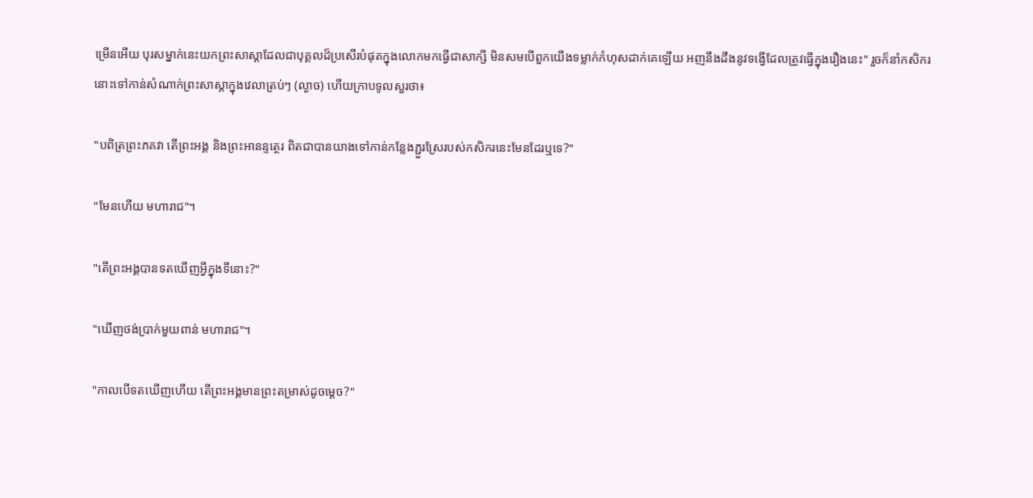ម្រើនអើយ បុរសម្នាក់នេះយកព្រះសាស្តាដែលជាបុគ្គលដ៏ប្រសើរបំផុតក្នុងលោកមកធ្វើជាសាក្សី មិនសមបើពួកយើងទម្លាក់កំហុសដាក់គេឡើយ អញនឹងដឹងនូវទង្វើដែលត្រូវធ្វើក្នុងរឿងនេះ" រួចក៏នាំកសិករនោះទៅកាន់សំណាក់ព្រះសាស្តាក្នុងវេលាត្រប់ៗ (ល្ងាច) ហើយក្រាបទូលសួរថា៖

"បពិត្រព្រះភគវា តើព្រះអង្គ និងព្រះអានន្ទត្ថេរ ពិតជាបានយាងទៅកាន់កន្លែងភ្ជួរស្រែរបស់កសិករនេះមែនដែរឬទេ?"

"មែនហើយ មហារាជ"។

"តើព្រះអង្គបានទតឃើញអ្វីក្នុងទីនោះ?"

"ឃើញថង់ប្រាក់មួយពាន់ មហារាជ"។

"កាលបើទតឃើញហើយ តើព្រះអង្គមានព្រះតម្រាស់ដូចម្ដេច?"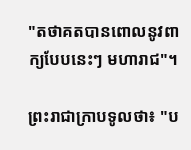"តថាគតបានពោលនូវពាក្យបែបនេះៗ មហារាជ"។

ព្រះរាជាក្រាបទូលថា៖ "ប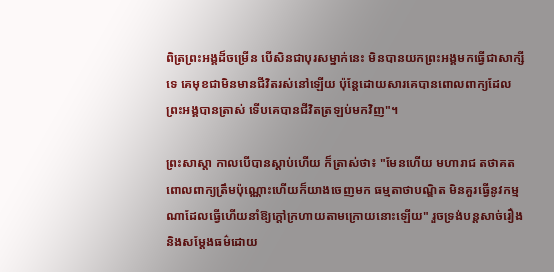ពិត្រព្រះអង្គដ៏ចម្រើន បើសិនជាបុរសម្នាក់នេះ មិនបានយកព្រះអង្គមកធ្វើជាសាក្សីទេ គេមុខជាមិនមានជីវិតរស់នៅឡើយ ប៉ុន្តែដោយសារគេបានពោលពាក្យដែលព្រះអង្គបានត្រាស់ ទើបគេបានជីវិតត្រឡប់មកវិញ"។

ព្រះសាស្តា កាលបើបានស្ដាប់ហើយ ក៏ត្រាស់ថា៖ "មែនហើយ មហារាជ តថាគតពោលពាក្យត្រឹមប៉ុណ្ណោះហើយក៏យាងចេញមក ធម្មតាថាបណ្ឌិត មិនគួរធ្វើនូវកម្មណាដែលធ្វើហើយនាំឱ្យក្ដៅក្រហាយតាមក្រោយនោះឡើយ" រួចទ្រង់បន្តសាច់រឿង និងសម្ដែងធម៌ដោយ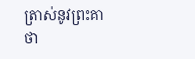ត្រាស់នូវព្រះគាថា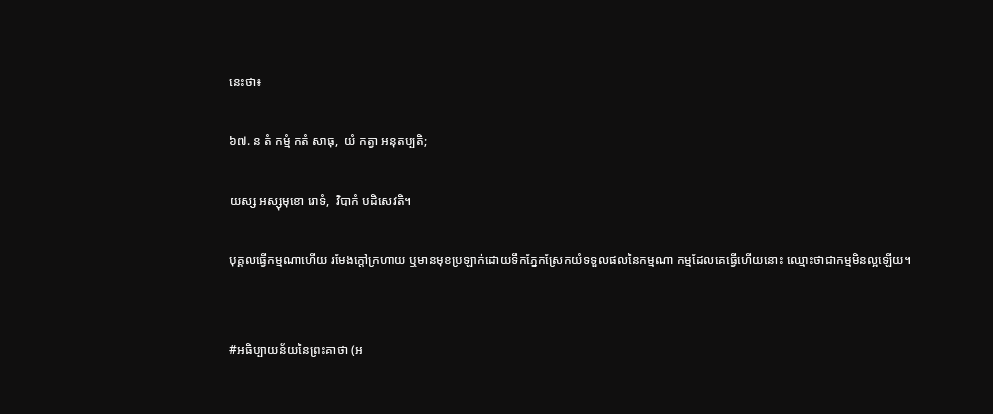នេះថា៖

៦៧. ន តំ កម្មំ កតំ សាធុ,  យំ កត្វា អនុតប្បតិ;

យស្ស អស្សុមុខោ រោទំ,  វិបាកំ បដិសេវតិ។

បុគ្គលធ្វើកម្មណាហើយ រមែងក្តៅក្រហាយ ឬមានមុខប្រឡាក់ដោយទឹកភ្នែកស្រែកយំទទួលផលនៃកម្មណា កម្មដែលគេធ្វើហើយនោះ ឈ្មោះថាជាកម្មមិនល្អឡើយ។


#អធិប្បាយន័យនៃព្រះគាថា (អ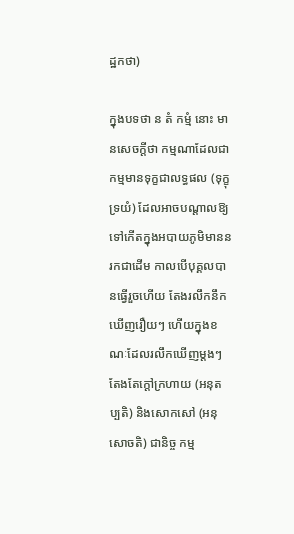ដ្ឋកថា)

ក្នុងបទថា ន តំ កម្មំ នោះ មានសេចក្ដីថា កម្មណាដែលជាកម្មមានទុក្ខជាលទ្ធផល (ទុក្ខុទ្រយំ) ដែលអាចបណ្តាលឱ្យទៅកើតក្នុងអបាយភូមិមាននរកជាដើម កាលបើបុគ្គលបានធ្វើរួចហើយ តែងរលឹកនឹកឃើញរឿយៗ ហើយក្នុងខណៈដែលរលឹកឃើញម្តងៗ តែងតែក្ដៅក្រហាយ (អនុតប្បតិ) និងសោកសៅ (អនុសោចតិ) ជានិច្ច កម្ម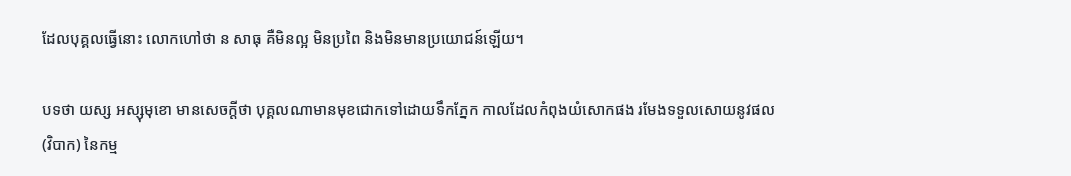ដែលបុគ្គលធ្វើនោះ លោកហៅថា ន សាធុ គឺមិនល្អ មិនប្រពៃ និងមិនមានប្រយោជន៍ឡើយ។

បទថា យស្ស អស្សុមុខោ មានសេចក្ដីថា បុគ្គលណាមានមុខជោកទៅដោយទឹកភ្នែក កាលដែលកំពុងយំសោកផង រមែងទទួលសោយនូវផល (វិបាក) នៃកម្ម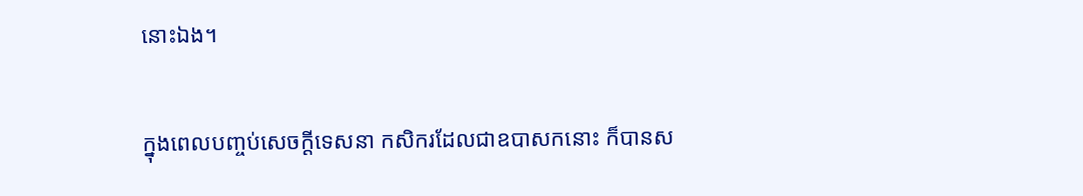នោះឯង។

ក្នុងពេលបញ្ចប់សេចក្ដីទេសនា កសិករដែលជាឧបាសកនោះ ក៏បានស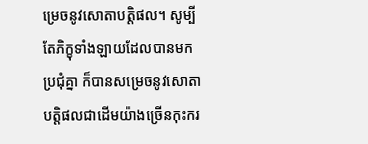ម្រេចនូវសោតាបត្តិផល។ សូម្បីតែភិក្ខុទាំងឡាយដែលបានមកប្រជុំគ្នា ក៏បានសម្រេចនូវសោតាបត្តិផលជាដើមយ៉ាងច្រើនកុះករ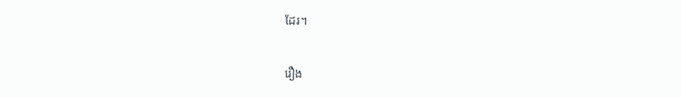ដែរ។

រឿង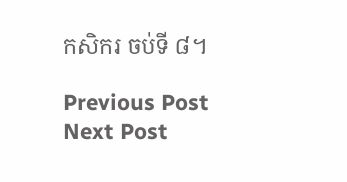កសិករ ចប់ទី ៨។

Previous Post Next Post